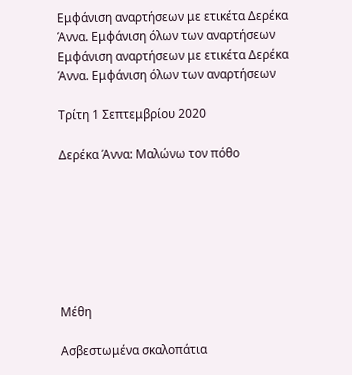Εμφάνιση αναρτήσεων με ετικέτα Δερέκα Άννα. Εμφάνιση όλων των αναρτήσεων
Εμφάνιση αναρτήσεων με ετικέτα Δερέκα Άννα. Εμφάνιση όλων των αναρτήσεων

Τρίτη 1 Σεπτεμβρίου 2020

Δερέκα Άννα: Μαλώνω τον πόθο







Μέθη

Ασβεστωμένα σκαλοπάτια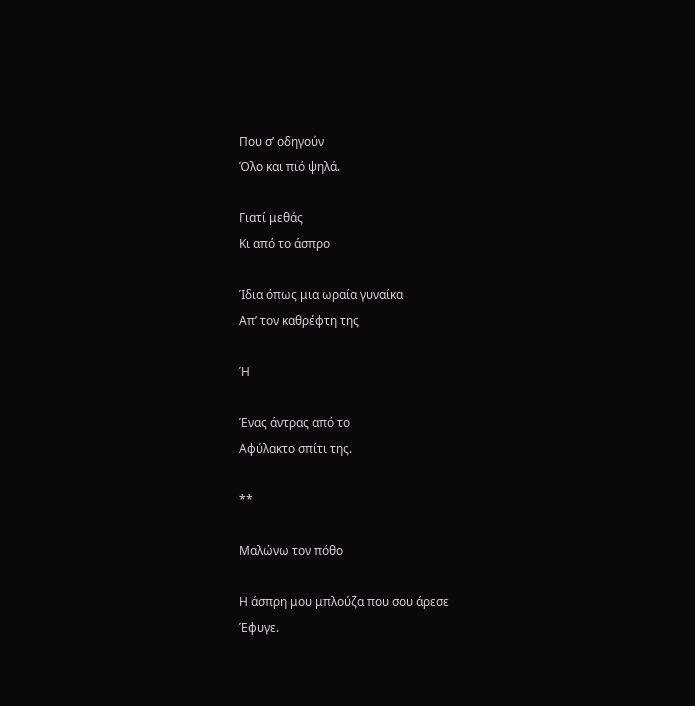Που σ’ οδηγούν
Όλο και πιό ψηλά.

Γιατί μεθάς
Κι από το άσπρο

Ίδια όπως μια ωραία γυναίκα
Απ’ τον καθρέφτη της

Ή

Ένας άντρας από το
Αφύλακτο σπίτι της.

**

Μαλώνω τον πόθο

Η άσπρη μου μπλούζα που σου άρεσε
Έφυγε.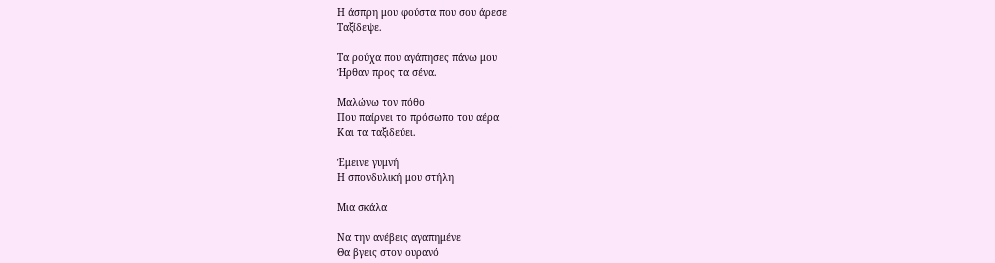Η άσπρη μου φούστα που σου άρεσε
Ταξίδεψε.

Τα ρούχα που αγάπησες πάνω μου
Ήρθαν προς τα σένα.

Μαλώνω τον πόθο
Που παίρνει το πρόσωπο του αέρα
Και τα ταξιδεύει.

Έμεινε γυμνή
Η σπονδυλική μου στήλη

Μια σκάλα

Να την ανέβεις αγαπημένε
Θα βγεις στον ουρανό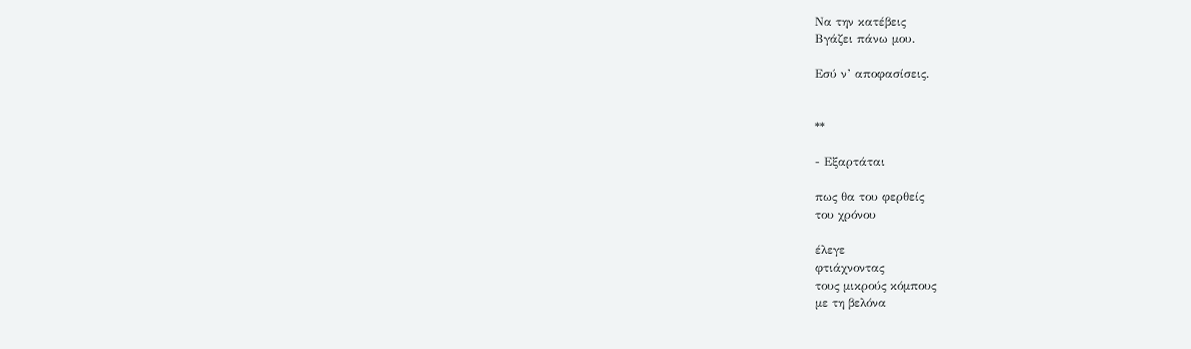Να την κατέβεις
Βγάζει πάνω μου.

Εσύ ν’ αποφασίσεις.


**

- Εξαρτάται

πως θα του φερθείς
του χρόνου

έλεγε
φτιάχνοντας
τους μικρούς κόμπους
με τη βελόνα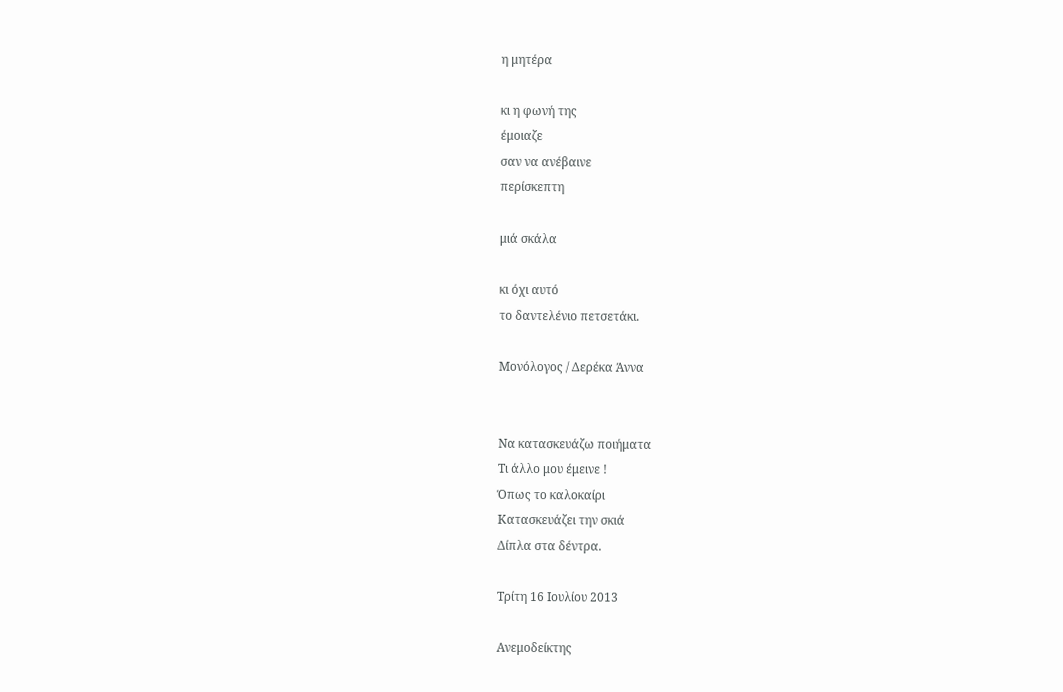η μητέρα

κι η φωνή της
έμοιαζε
σαν να ανέβαινε
περίσκεπτη

μιά σκάλα

κι όχι αυτό
το δαντελένιο πετσετάκι.

Μονόλογος / Δερέκα Άννα


Να κατασκευάζω ποιήματα
Τι άλλο μου έμεινε !
Όπως το καλοκαίρι
Κατασκευάζει την σκιά
Δίπλα στα δέντρα.

Τρίτη 16 Ιουλίου 2013

Ανεμοδείκτης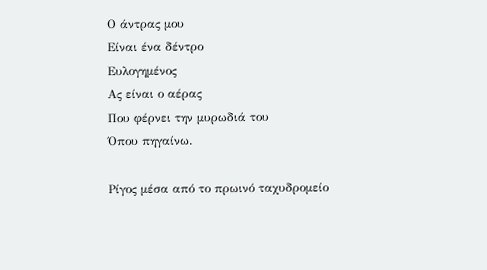Ο άντρας μου
Είναι ένα δέντρο
Ευλογημένος
Ας είναι ο αέρας
Που φέρνει την μυρωδιά του
Όπου πηγαίνω.

Ρίγος μέσα από το πρωινό ταχυδρομείο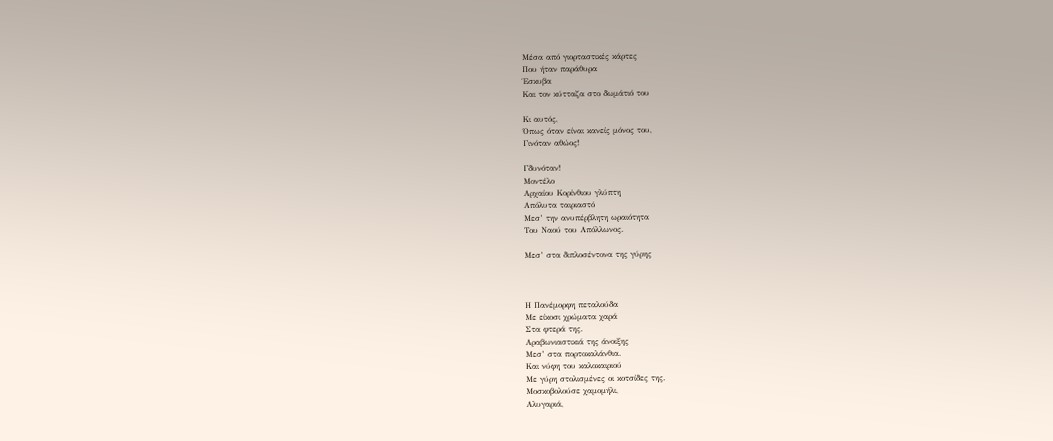Μέσα από γιορταστικές κάρτες
Που ήταν παράθυρα
Έσκυβα
Και τον κύτταζα στο δωμάτιό του

Κι αυτός,
Όπως όταν είναι κανείς μόνος του,
Γινόταν αθώος!

Γδυνόταν!
Μοντέλο
Αρχαίου Κορίνθιου γλύπτη
Απόλυτα ταιριαστό
Μεσ’ την ανυπέρβλητη ωραιότητα
Του Ναού του Απόλλωνος.

Μεσ’ στα διπλοσέντονα της γύρης



Η Πανέμορφη πεταλούδα
Με είκοσι χρώματα χαρά
Στα φτερά της.
Αραβωνιαστικιά της άνοιξης
Μεσ’ στα πορτοκαλάνθια.
Και νύφη του καλοκαιριού
Με γύρη στολισμένες οι κοτσίδες της.
Μοσκοβολούσε χαμομήλι,
Αλυγαριά,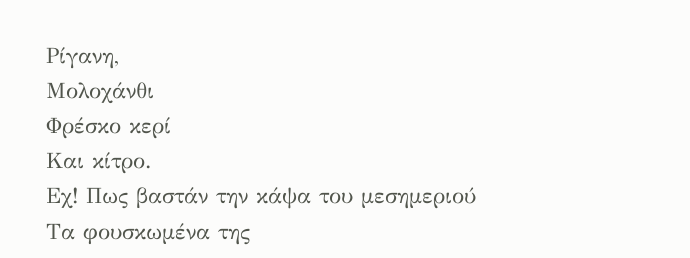Ρίγανη,
Μολοχάνθι
Φρέσκο κερί
Και κίτρο.
Εχ! Πως βαστάν την κάψα του μεσημεριού
Τα φουσκωμένα της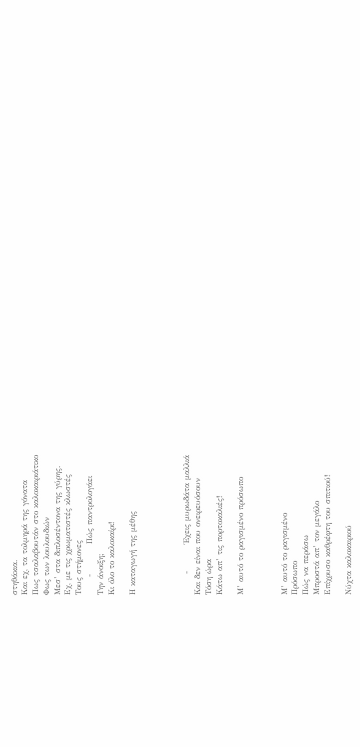στηθάκια.
Και εχ, τα τολμηρά της γόνατα
Πως τσαλαβουτάν στο καλοκαιριάτικο
Φως των λουλουδιών
Μεσ’ στα διπλοσέντονα της γύρης.
Εχ, με τις χρωματιστές κλωστές
Τους στήμονες
      -          Πώς παντρολογάει
Την άνοιξη;
Κι όλο το καλοκαίρι!

Η καταγωγή της μέθης




       -         Έχεις μυρωδάτα μαλλιά
Και δεν είναι που ονειρευόσουν
Τόση ώρα
Κάτω απ’ τις πορτοκαλιές!

Μ’ αυτό το ραγισμένο πρόσωπο



Μ’ αυτό το ραγισμένο
Πρόσωπο
Πώς να περάσω
Μπροστά απ’ τον μεγάλο
Επίχρυσο καθρέφτη του σπιτιού!

Νύχτα καλοκαιριού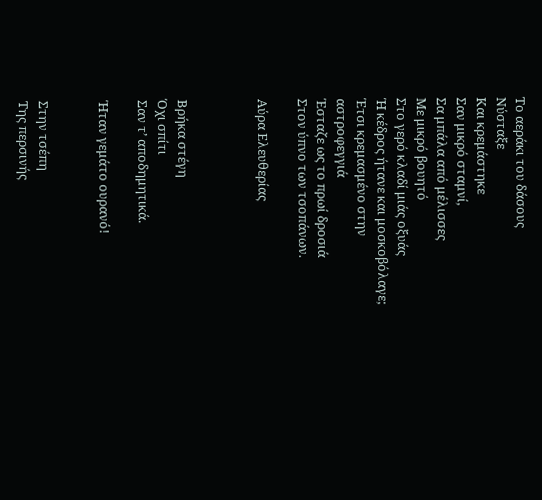Το αεράκι του δάσους
Νύσταξε
Και κρεμάστηκε
Σαν μικρό σταμνί,
Σα μπάλα από μέλισσες
Με μικρό βουητό
Στο γερό κλαδί μιάς οξυάς
Ή κέδρος ήτανε και μοσκοβόλαγε;
Έτσι κρεμασμένο στην αστροφεγγιά
Έσταζε ως το πρωί δροσιά
Στον ύπνο των τσοπάνων.

Αύρα Ελευθερίας



Βρήκα στέγη
Όχι σπίτι
Σαν τ’ αποδημητικά.

Ήταν γεμάτο ουρανό!


Στην τσέπη
Της περσινής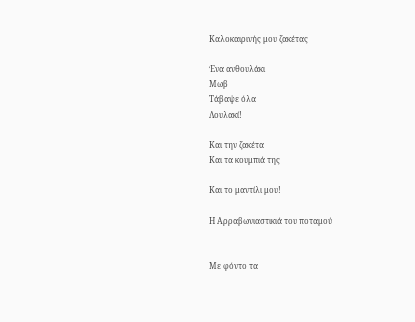Καλοκαιρινής μου ζακέτας

Ένα ανθουλάκι
Μωβ
Τάβαψε όλα
Λουλακί!

Και την ζακέτα
Και τα κουμπιά της

Και το μαντίλι μου!

Η Αρραβωνιαστικιά του ποταμού


Με φόντο τα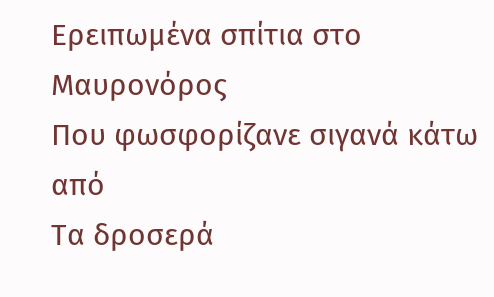Ερειπωμένα σπίτια στο Μαυρονόρος
Που φωσφορίζανε σιγανά κάτω από
Τα δροσερά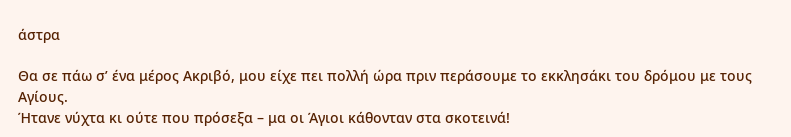άστρα

Θα σε πάω σ’ ένα μέρος Ακριβό, μου είχε πει πολλή ώρα πριν περάσουμε το εκκλησάκι του δρόμου με τους Αγίους.
Ήτανε νύχτα κι ούτε που πρόσεξα – μα οι Άγιοι κάθονταν στα σκοτεινά!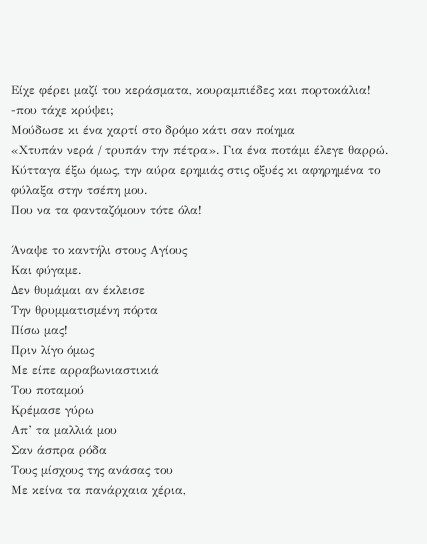Είχε φέρει μαζί του κεράσματα, κουραμπιέδες και πορτοκάλια!
-που τάχε κρύψει;
Μούδωσε κι ένα χαρτί στο δρόμο κάτι σαν ποίημα
«Χτυπάν νερά / τρυπάν την πέτρα». Για ένα ποτάμι έλεγε θαρρώ. Κύτταγα έξω όμως, την αύρα ερημιάς στις οξυές κι αφηρημένα το φύλαξα στην τσέπη μου.
Που να τα φανταζόμουν τότε όλα!

Άναψε το καντήλι στους Αγίους
Και φύγαμε.
Δεν θυμάμαι αν έκλεισε
Την θρυμματισμένη πόρτα
Πίσω μας!
Πριν λίγο όμως
Με είπε αρραβωνιαστικιά
Του ποταμού
Κρέμασε γύρω
Απ’ τα μαλλιά μου
Σαν άσπρα ρόδα
Τους μίσχους της ανάσας του
Με κείνα τα πανάρχαια χέρια,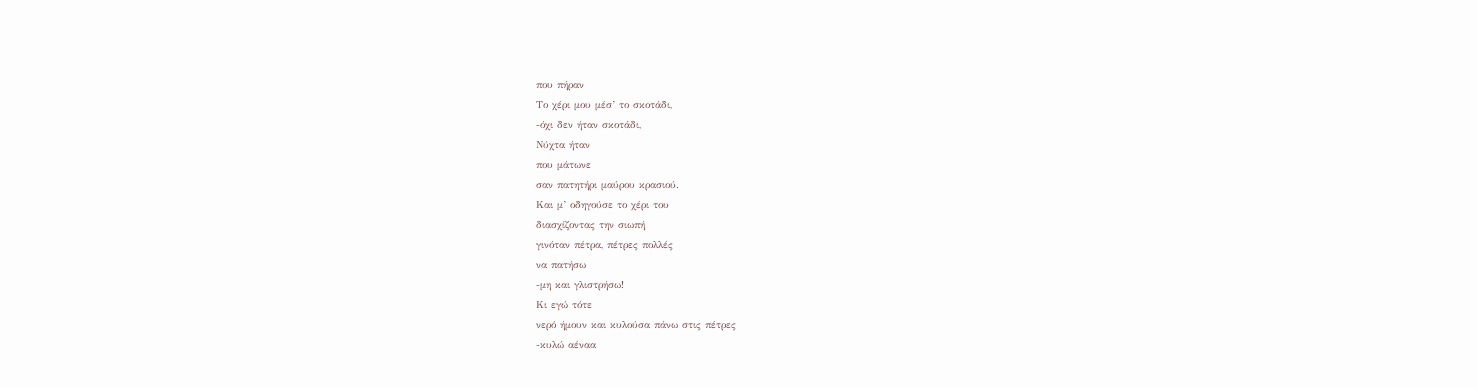που πήραν
Το χέρι μου μέσ’ το σκοτάδι,
-όχι δεν ήταν σκοτάδι,
Νύχτα ήταν
που μάτωνε
σαν πατητήρι μαύρου κρασιού.
Και μ’ οδηγούσε το χέρι του
διασχίζοντας την σιωπή
γινόταν πέτρα, πέτρες πολλές
να πατήσω
-μη και γλιστρήσω!
Κι εγώ τότε
νερό ήμουν και κυλούσα πάνω στις πέτρες
-κυλώ αέναα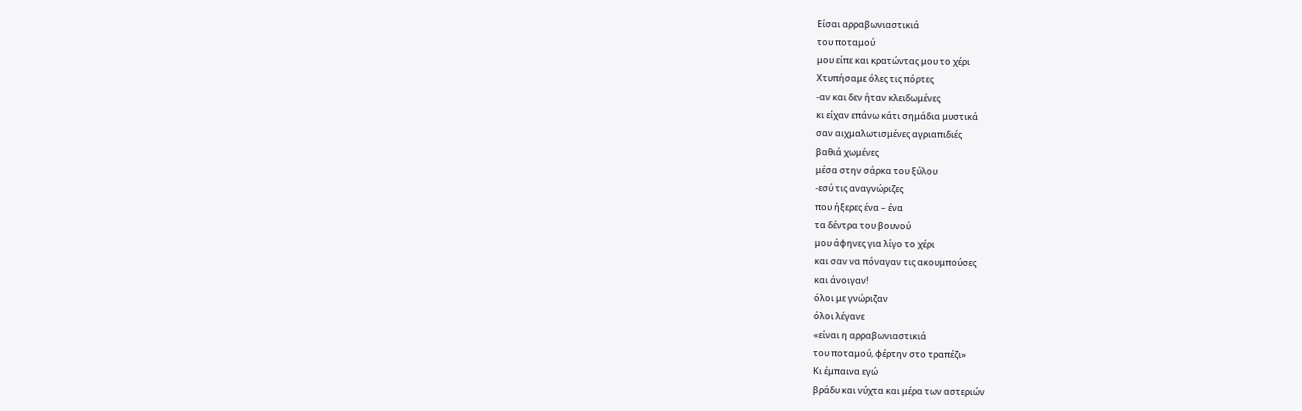Είσαι αρραβωνιαστικιά
του ποταμού
μου είπε και κρατώντας μου το χέρι
Χτυπήσαμε όλες τις πόρτες
-αν και δεν ήταν κλειδωμένες
κι είχαν επάνω κάτι σημάδια μυστικά
σαν αιχμαλωτισμένες αγριαπιδιές
βαθιά χωμένες
μέσα στην σάρκα του ξύλου
-εσύ τις αναγνώριζες
που ήξερες ένα – ένα
τα δέντρα του βουνού
μου άφηνες για λίγο το χέρι
και σαν να πόναγαν τις ακουμπούσες
και άνοιγαν!
όλοι με γνώριζαν
όλοι λέγανε
«είναι η αρραβωνιαστικιά
του ποταμού, φέρτην στο τραπέζι»
Κι έμπαινα εγώ
βράδυ και νύχτα και μέρα των αστεριών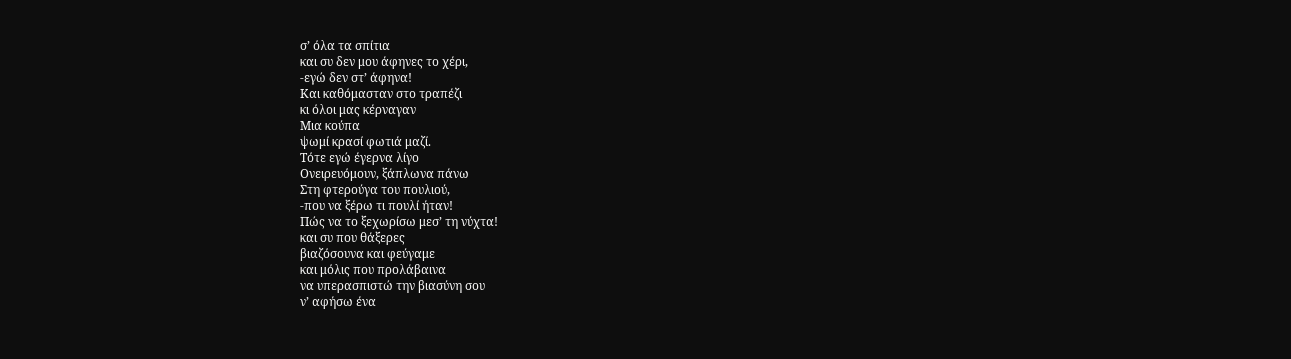σ’ όλα τα σπίτια
και συ δεν μου άφηνες το χέρι,
-εγώ δεν στ’ άφηνα!
Και καθόμασταν στο τραπέζι
κι όλοι μας κέρναγαν
Μια κούπα
ψωμί κρασί φωτιά μαζί.
Τότε εγώ έγερνα λίγο
Ονειρευόμουν, ξάπλωνα πάνω
Στη φτερούγα του πουλιού,
-που να ξέρω τι πουλί ήταν!
Πώς να το ξεχωρίσω μεσ’ τη νύχτα!
και συ που θάξερες
βιαζόσουνα και φεύγαμε
και μόλις που προλάβαινα
να υπερασπιστώ την βιασύνη σου
ν’ αφήσω ένα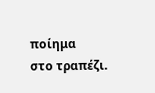ποίημα
στο τραπέζι.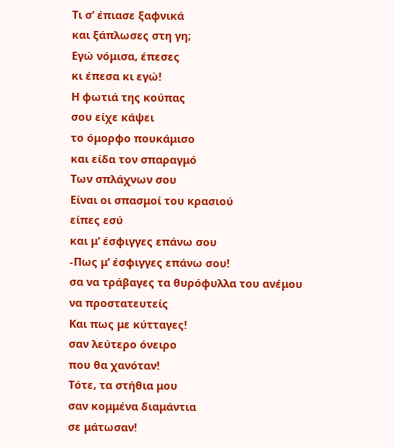Τι σ’ έπιασε ξαφνικά
και ξάπλωσες στη γη;
Εγώ νόμισα, έπεσες
κι έπεσα κι εγώ!
Η φωτιά της κούπας
σου είχε κάψει
το όμορφο πουκάμισο
και είδα τον σπαραγμό
Των σπλάχνων σου
Είναι οι σπασμοί του κρασιού
είπες εσύ
και μ’ έσφιγγες επάνω σου
-Πως μ’ έσφιγγες επάνω σου!
σα να τράβαγες τα θυρόφυλλα του ανέμου
να προστατευτείς
Και πως με κύτταγες!
σαν λεύτερο όνειρο
που θα χανόταν!
Τότε, τα στήθια μου
σαν κομμένα διαμάντια
σε μάτωσαν!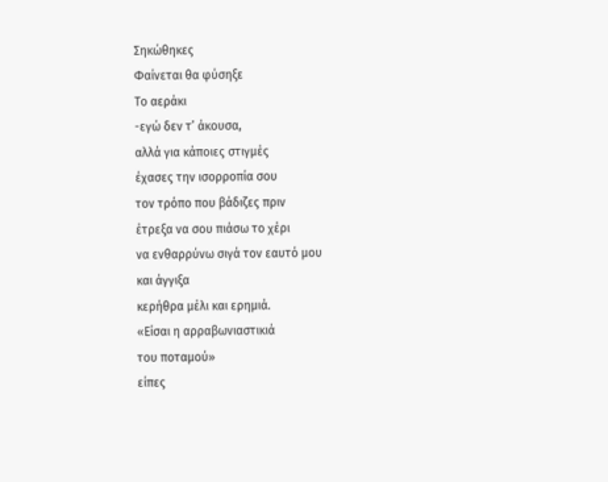Σηκώθηκες
Φαίνεται θα φύσηξε
Το αεράκι
-εγώ δεν τ’ άκουσα,
αλλά για κάποιες στιγμές
έχασες την ισορροπία σου
τον τρόπο που βάδιζες πριν
έτρεξα να σου πιάσω το χέρι
να ενθαρρύνω σιγά τον εαυτό μου
και άγγιξα
κερήθρα μέλι και ερημιά.
«Είσαι η αρραβωνιαστικιά
του ποταμού»
είπες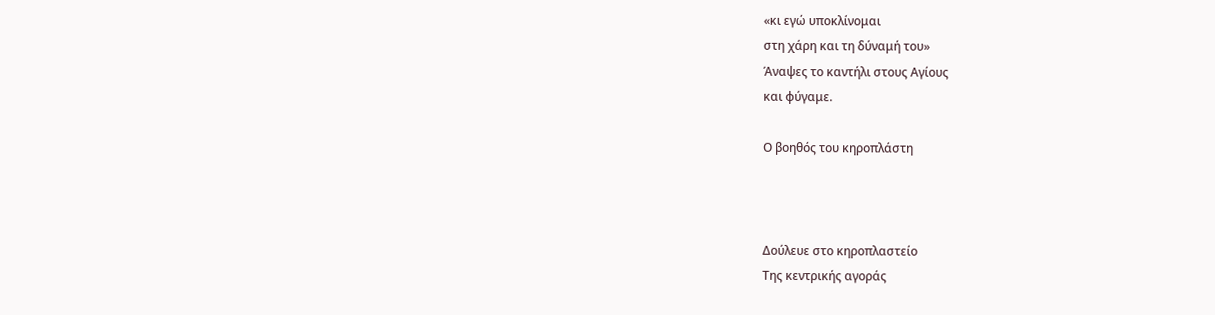«κι εγώ υποκλίνομαι
στη χάρη και τη δύναμή του»
Άναψες το καντήλι στους Αγίους
και φύγαμε.

Ο βοηθός του κηροπλάστη



Δούλευε στο κηροπλαστείο
Της κεντρικής αγοράς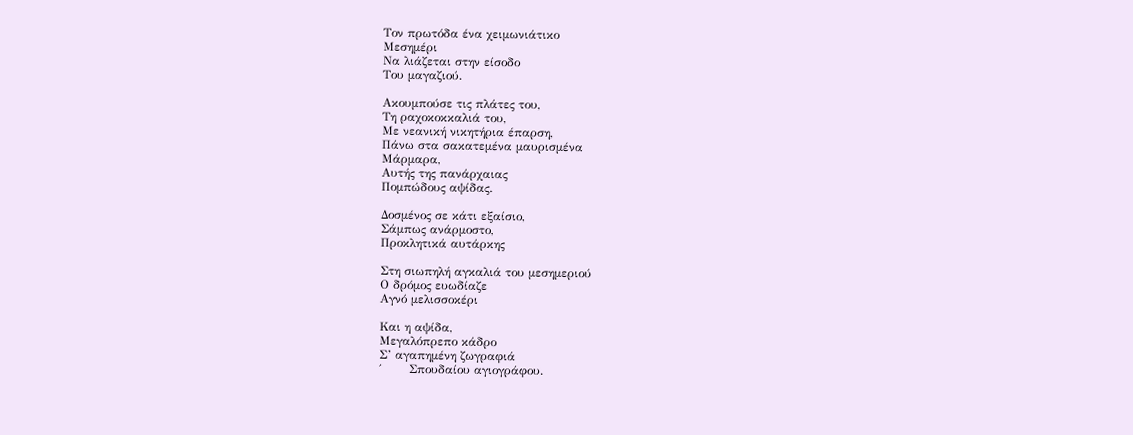Τον πρωτόδα ένα χειμωνιάτικο
Μεσημέρι
Να λιάζεται στην είσοδο
Του μαγαζιού.

Ακουμπούσε τις πλάτες του,
Τη ραχοκοκκαλιά του,
Με νεανική νικητήρια έπαρση,
Πάνω στα σακατεμένα μαυρισμένα
Μάρμαρα,
Αυτής της πανάρχαιας
Πομπώδους αψίδας.

Δοσμένος σε κάτι εξαίσιο,
Σάμπως ανάρμοστο,
Προκλητικά αυτάρκης

Στη σιωπηλή αγκαλιά του μεσημεριού
Ο δρόμος ευωδίαζε
Αγνό μελισσοκέρι

Και η αψίδα,
Μεγαλόπρεπο κάδρο
Σ’ αγαπημένη ζωγραφιά
΄       Σπουδαίου αγιογράφου.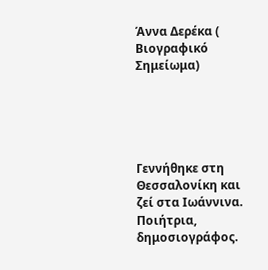Άννα Δερέκα ( Βιογραφικό Σημείωμα)





Γεννήθηκε στη Θεσσαλονίκη και ζεί στα Ιωάννινα.
Ποιήτρια, δημοσιογράφος.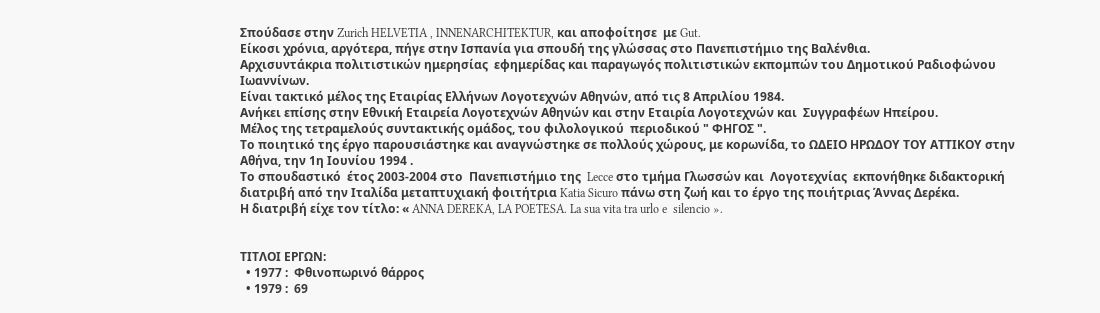Σπούδασε στην Zurich HELVETIA , INNENARCHITEKTUR, και αποφοίτησε  με Gut.
Είκοσι χρόνια, αργότερα, πήγε στην Ισπανία για σπουδή της γλώσσας στο Πανεπιστήμιο της Βαλένθια.
Αρχισυντάκρια πολιτιστικών ημερησίας  εφημερίδας και παραγωγός πολιτιστικών εκπομπών του Δημοτικού Ραδιοφώνου Ιωαννίνων.
Είναι τακτικό μέλος της Εταιρίας Ελλήνων Λογοτεχνών Αθηνών, από τις 8 Απριλίου 1984.
Ανήκει επίσης στην Εθνική Εταιρεία Λογοτεχνών Αθηνών και στην Εταιρία Λογοτεχνών και  Συγγραφέων Ηπείρου.
Μέλος της τετραμελούς συντακτικής ομάδος, του φιλολογικού  περιοδικού " ΦΗΓΟΣ ".
Το ποιητικό της έργο παρουσιάστηκε και αναγνώστηκε σε πολλούς χώρους, με κορωνίδα, το ΩΔΕΙΟ ΗΡΩΔΟΥ ΤΟΥ ΑΤΤΙΚΟΥ στην Αθήνα, την 1η Ιουνίου 1994 .
Το σπουδαστικό  έτος 2003-2004 στο  Πανεπιστήμιο της  Lecce στο τμήμα Γλωσσών και  Λογοτεχνίας  εκπονήθηκε διδακτορική διατριβή από την Ιταλίδα μεταπτυχιακή φοιτήτρια Katia Sicuro πάνω στη ζωή και το έργο της ποιήτριας Άννας Δερέκα.
Η διατριβή είχε τον τίτλο: « ANNA DEREKA, LA POETESA. La sua vita tra urlo e  silencio ».


ΤΙΤΛΟΙ ΕΡΓΩΝ:
  • 1977 :  Φθινοπωρινό θάρρος
  • 1979 :  69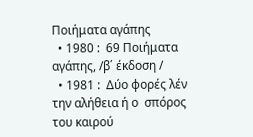Ποιήματα αγάπης
  • 1980 :  69 Ποιήματα αγάπης, /β΄ έκδοση /
  • 1981 :  Δύο φορές λέν την αλήθεια ή ο  σπόρος  του καιρού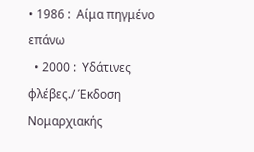• 1986 :  Αίμα πηγμένο επάνω
  • 2000 :  Υδάτινες φλέβες./ Έκδοση Νομαρχιακής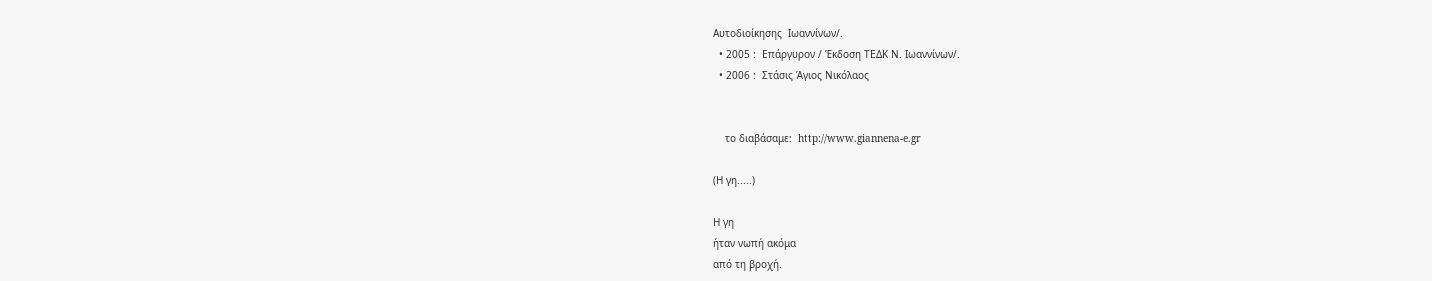Αυτοδιοίκησης  Ιωαννίνων/.
  • 2005 :  Επάργυρον / Έκδοση ΤΕΔΚ Ν. Ιωαννίνων/.
  • 2006 :  Στάσις Άγιος Νικόλαος


    το διαβάσαμε:  http://www.giannena-e.gr

(Η γη.....)

Η γη
ήταν νωπή ακόμα
από τη βροχή.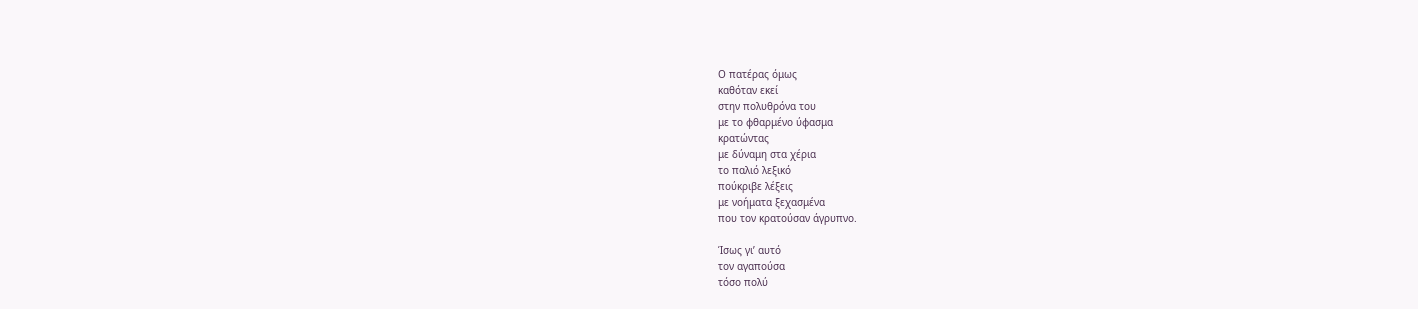Ο πατέρας όμως
καθόταν εκεί
στην πολυθρόνα του
με το φθαρμένο ύφασμα
κρατώντας
με δύναμη στα χέρια
το παλιό λεξικό
πούκριβε λέξεις
με νοήματα ξεχασμένα
που τον κρατούσαν άγρυπνο.

Ίσως γι’ αυτό
τον αγαπούσα
τόσο πολύ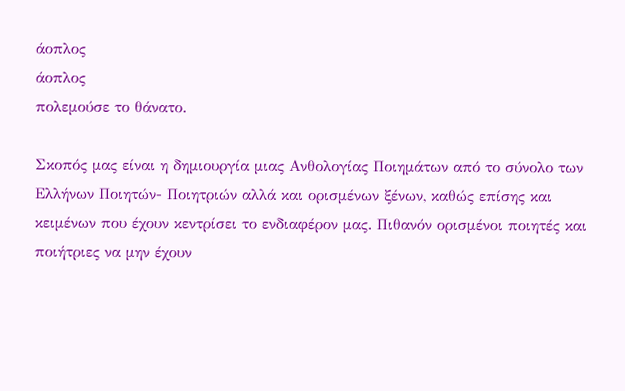άοπλος
άοπλος
πολεμούσε το θάνατο.

Σκοπός μας είναι η δημιουργία μιας Ανθολογίας Ποιημάτων από το σύνολο των Ελλήνων Ποιητών- Ποιητριών αλλά και ορισμένων ξένων, καθώς επίσης και κειμένων που έχουν κεντρίσει το ενδιαφέρον μας. Πιθανόν ορισμένοι ποιητές και ποιήτριες να μην έχουν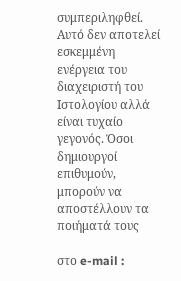συμπεριληφθεί. Αυτό δεν αποτελεί εσκεμμένη ενέργεια του διαχειριστή του Ιστολογίου αλλά είναι τυχαίο γεγονός. Όσοι δημιουργοί επιθυμούν, μπορούν να αποστέλλουν τα ποιήματά τους

στο e-mail :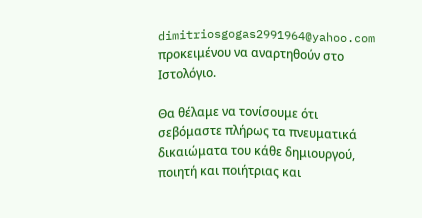dimitriosgogas2991964@yahoo.com προκειμένου να αναρτηθούν στο Ιστολόγιο.

Θα θέλαμε να τονίσουμε ότι σεβόμαστε πλήρως τα πνευματικά δικαιώματα του κάθε δημιουργού, ποιητή και ποιήτριας και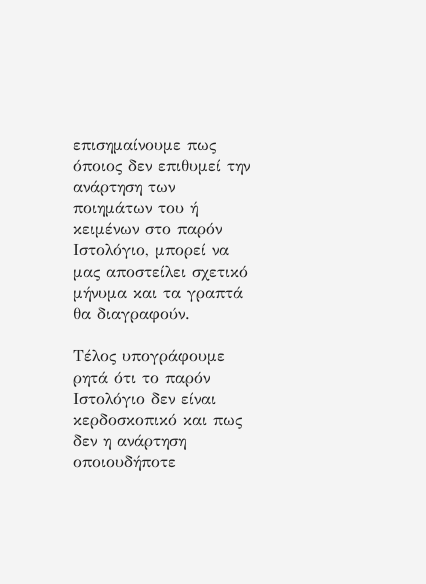επισημαίνουμε πως όποιος δεν επιθυμεί την ανάρτηση των ποιημάτων του ή κειμένων στο παρόν Ιστολόγιο, μπορεί να μας αποστείλει σχετικό μήνυμα και τα γραπτά θα διαγραφούν.

Τέλος υπογράφουμε ρητά ότι το παρόν Ιστολόγιο δεν είναι κερδοσκοπικό και πως δεν η ανάρτηση οποιουδήποτε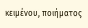κειμένου, ποιήματος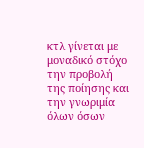κτλ γίνεται με μοναδικό στόχο την προβολή της ποίησης και την γνωριμία όλων όσων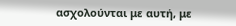ασχολούνται με αυτή, με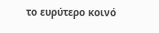το ευρύτερο κοινό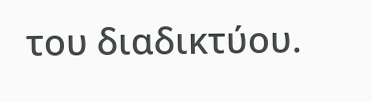του διαδικτύου.